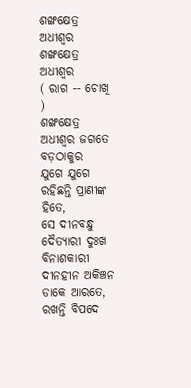ଶଙ୍ଖକ୍ଷେତ୍ର ଅଧୀଶ୍ଵର
ଶଙ୍ଖକ୍ଷେତ୍ର ଅଧୀଶ୍ଵର
( ରାଗ -- ଚୋଖି )
ଶଙ୍ଖକ୍ଷେତ୍ର ଅଧୀଶ୍ଵର ଜଗତେ ବଡ଼ଠାକୁର
ଯୁଗେ ଯୁଗେ ରହିଛନ୍ତି ପ୍ରାଣୀଙ୍କ ହିତେ,
ସେ ଦୀନବନ୍ଧୁ ଦୈତ୍ୟାରୀ ଦୁଃଖ ବିନାଶକାରୀ
ଦୀନହୀନ ଅକିଞ୍ଚନ ଡାକେ ଆରତେ,
ରଖନ୍ତି ବିପଦେ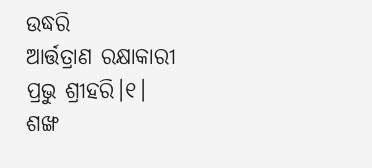ଉଦ୍ଧରି
ଆର୍ତ୍ତତ୍ରାଣ ରକ୍ଷାକାରୀ ପ୍ରଭୁ ଶ୍ରୀହରି।୧।
ଶଙ୍ଖ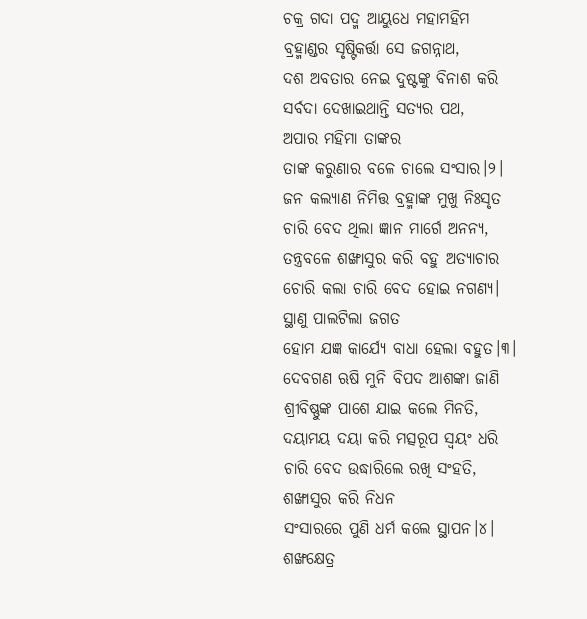ଚକ୍ର ଗଦା ପଦ୍ମ ଆୟୁଧେ ମହାମହିମ
ବ୍ରହ୍ମାଣ୍ଡର ସୃଷ୍ଟିକର୍ତ୍ତା ସେ ଜଗନ୍ନାଥ,
ଦଶ ଅବତାର ନେଇ ଦୁଷ୍ଟଙ୍କୁ ବିନାଶ କରି
ସର୍ବଦା ଦେଖାଇଥାନ୍ତି ସତ୍ୟର ପଥ,
ଅପାର ମହିମା ତାଙ୍କର
ତାଙ୍କ କରୁଣାର ବଳେ ଚାଲେ ସଂସାର।୨।
ଜନ କଲ୍ୟାଣ ନିମିତ୍ତ ବ୍ରହ୍ମାଙ୍କ ମୁଖୁ ନିଃସୃତ
ଚାରି ବେଦ ଥିଲା ଜ୍ଞାନ ମାର୍ଗେ ଅନନ୍ୟ,
ତନ୍ତ୍ରବଳେ ଶଙ୍ଖାସୁର କରି ବହୁ ଅତ୍ୟାଚାର
ଚୋରି କଲା ଚାରି ବେଦ ହୋଇ ନଗଣ୍ୟ।
ସ୍ଥାଣୁ ପାଲଟିଲା ଜଗତ
ହୋମ ଯଜ୍ଞ କାର୍ଯ୍ୟେ ବାଧା ହେଲା ବହୁତ।୩।
ଦେବଗଣ ଋଷି ମୁନି ବିପଦ ଆଶଙ୍କା ଜାଣି
ଶ୍ରୀବିଷ୍ଣୁଙ୍କ ପାଶେ ଯାଇ କଲେ ମିନତି,
ଦୟାମୟ ଦୟା କରି ମତ୍ସରୂପ ସ୍ଵୟଂ ଧରି
ଚାରି ବେଦ ଉଦ୍ଧାରିଲେ ରଖି ସଂହତି,
ଶଙ୍ଖାସୁର କରି ନିଧନ
ସଂସାରରେ ପୁଣି ଧର୍ମ କଲେ ସ୍ଥାପନ।୪।
ଶଙ୍ଖକ୍ଷେତ୍ର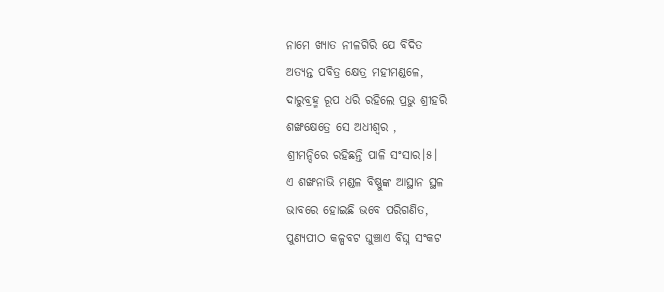ନାମେ ଖ୍ୟାତ ନୀଳଗିରି ଯେ ବିଦିତ
ଅତ୍ୟନ୍ତ ପବିତ୍ର କ୍ଷେତ୍ର ମହୀମଣ୍ଡଳେ,
ଦାରୁବ୍ରହ୍ମ ରୂପ ଧରି ରହିଲେ ପ୍ରଭୁ ଶ୍ରୀହରି
ଶଙ୍ଖକ୍ଷେତ୍ରେ ସେ ଅଧୀଶ୍ଵର ,
ଶ୍ରୀମନ୍ଦିରେ ରହିଛନ୍ତି ପାଳି ସଂସାର।୫।
ଏ ଶଙ୍ଖନାଭି ମଣ୍ଡଳ ବିଷ୍ଣୁଙ୍କ ଆସ୍ଥାନ ସ୍ଥଳ
ଭାବରେ ହୋଇଛି ଭବେ ପରିଗଣିତ,
ପୁଣ୍ୟପୀଠ କଳ୍ପବଟ ଘୁଞ୍ଚାଏ ବିଘ୍ନ ସଂକଟ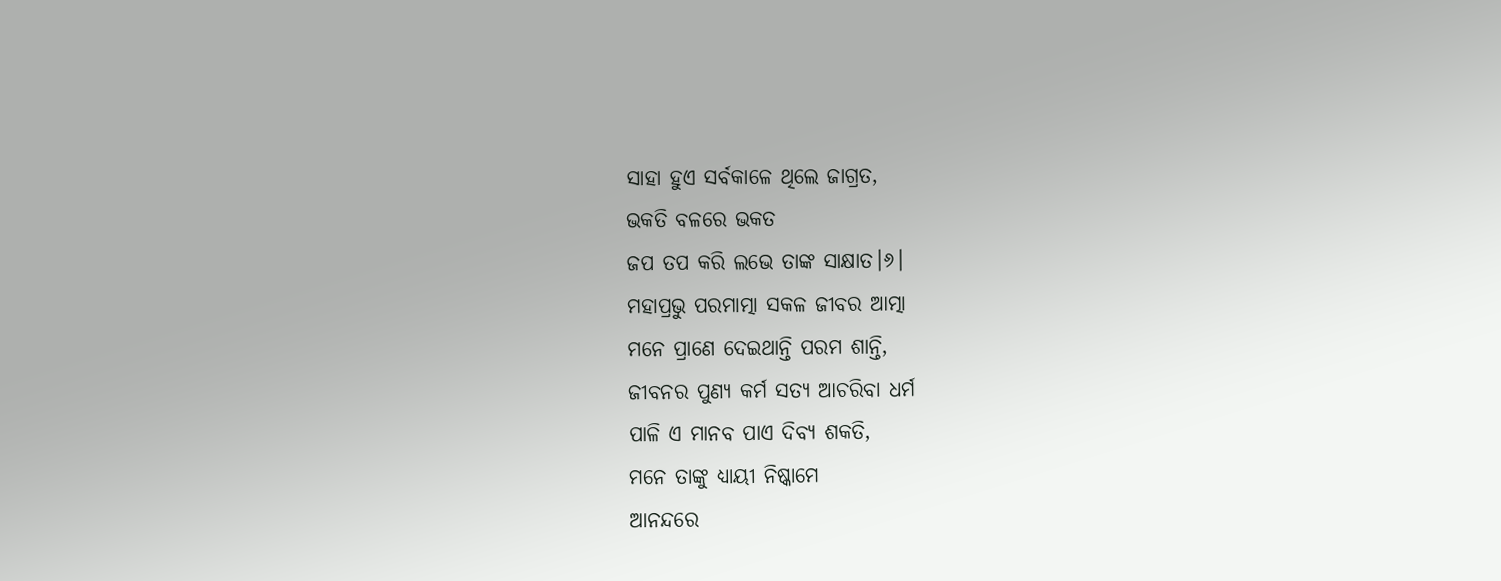ସାହା ହୁଏ ସର୍ବକାଳେ ଥିଲେ ଜାଗ୍ରତ,
ଭକତି ବଳରେ ଭକତ
ଜପ ତପ କରି ଲଭେ ତାଙ୍କ ସାକ୍ଷାତ।୬।
ମହାପ୍ରଭୁ ପରମାତ୍ମା ସକଳ ଜୀବର ଆତ୍ମା
ମନେ ପ୍ରାଣେ ଦେଇଥାନ୍ତି ପରମ ଶାନ୍ତି,
ଜୀବନର ପୁଣ୍ୟ କର୍ମ ସତ୍ୟ ଆଚରିବା ଧର୍ମ
ପାଳି ଏ ମାନବ ପାଏ ଦିବ୍ୟ ଶକତି,
ମନେ ତାଙ୍କୁ ଧ୍ୟାୟୀ ନିଷ୍କାମେ
ଆନନ୍ଦରେ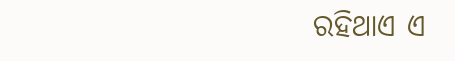ରହିଥାଏ ଏ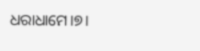ଧରାଧାମେ।୭।